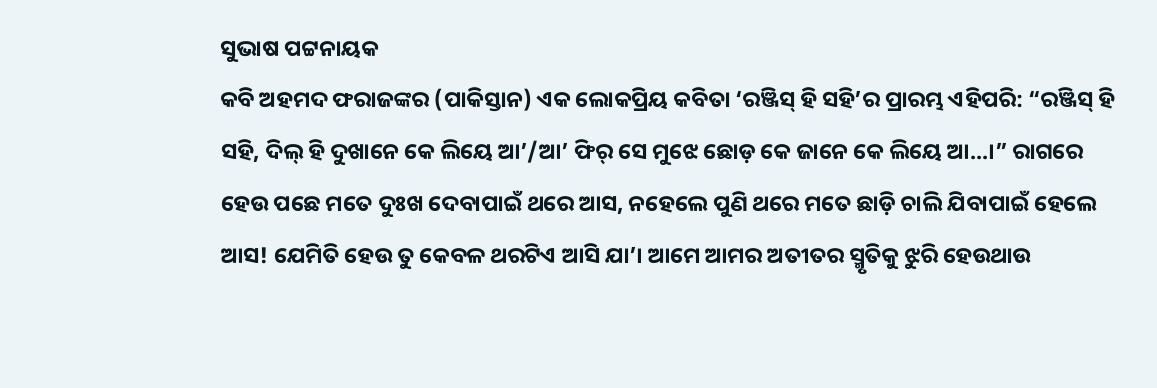ସୁଭାଷ ପଟ୍ଟନାୟକ
କବି ଅହମଦ ଫରାଜଙ୍କର (ପାକିସ୍ତାନ) ଏକ ଲୋକପ୍ରିୟ କବିତା ‘ରଞ୍ଜିସ୍ ହି ସହି’ର ପ୍ରାରମ୍ଭ ଏହିପରି: “ରଞ୍ଜିସ୍ ହି ସହି, ଦିଲ୍ ହି ଦୁଖାନେ କେ ଲିୟେ ଆ’/ଆ’ ଫିର୍ ସେ ମୁଝେ ଛୋଡ଼ କେ ଜାନେ କେ ଲିୟେ ଆ...।” ରାଗରେ ହେଉ ପଛେ ମତେ ଦୁଃଖ ଦେବାପାଇଁ ଥରେ ଆସ, ନହେଲେ ପୁଣି ଥରେ ମତେ ଛାଡ଼ି ଚାଲି ଯିବାପାଇଁ ହେଲେ ଆସ! ଯେମିତି ହେଉ ତୁ କେବଳ ଥରଟିଏ ଆସି ଯା’। ଆମେ ଆମର ଅତୀତର ସ୍ମୃତିକୁ ଝୁରି ହେଉଥାଉ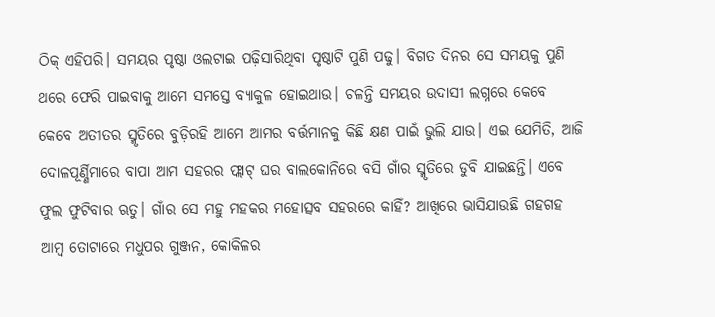ଠିକ୍ ଏହିପରି। ସମୟର ପୃଷ୍ଠା ଓଲଟାଇ ପଢ଼ିସାରିଥିବା ପୃଷ୍ଠାଟି ପୁଣି ପଢୁ। ବିଗତ ଦିନର ସେ ସମୟକୁ ପୁଣି ଥରେ ଫେରି ପାଇବାକୁ ଆମେ ସମସ୍ତେ ବ୍ୟାକୁଳ ହୋଇଥାଉ। ଚଳନ୍ତି ସମୟର ଉଦାସୀ ଲଗ୍ନରେ କେବେ କେବେ ଅତୀତର ସ୍ମୃତିରେ ବୁଡ଼ିରହି ଆମେ ଆମର ବର୍ତ୍ତମାନକୁ କିଛି କ୍ଷଣ ପାଇଁ ଭୁଲି ଯାଉ। ଏଇ ଯେମିତି, ଆଜି ଦୋଳପୂର୍ଣ୍ଣିମାରେ ବାପା ଆମ ସହରର ଫ୍ଲାଟ୍ ଘର ବାଲକୋନିରେ ବସି ଗାଁର ସ୍ମୃତିରେ ଡୁବି ଯାଇଛନ୍ତି। ଏବେ ଫୁଲ ଫୁଟିବାର ଋତୁ। ଗାଁର ସେ ମହୁ ମହକର ମହୋତ୍ସବ ସହରରେ କାହିଁ? ଆଖିରେ ଭାସିଯାଉଛି ଗହଗହ ଆମ୍ବ ତୋଟାରେ ମଧୁପର ଗୁଞ୍ଜନ, କୋକିଳର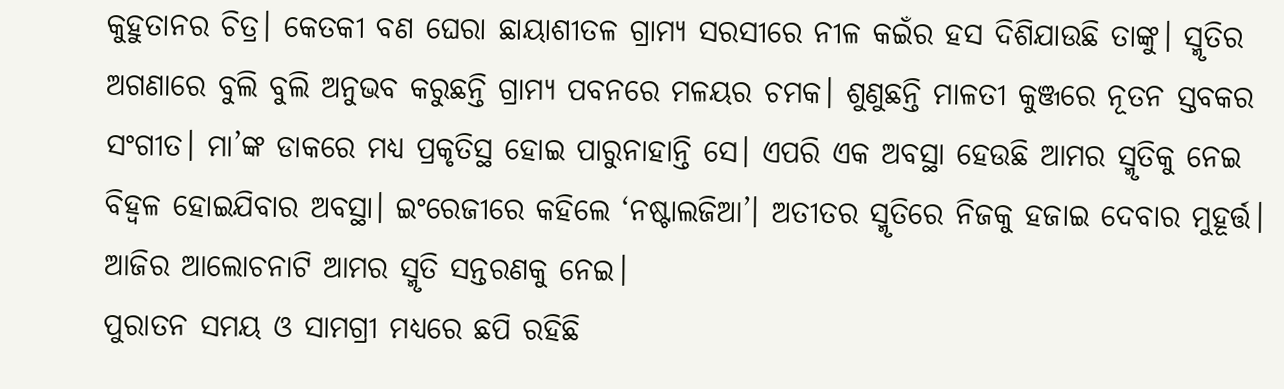କୁହୁତାନର ଚିତ୍ର। କେତକୀ ବଣ ଘେରା ଛାୟାଶୀତଳ ଗ୍ରାମ୍ୟ ସରସୀରେ ନୀଳ କଇଁର ହସ ଦିଶିଯାଉଛି ତାଙ୍କୁ। ସ୍ମୃତିର ଅଗଣାରେ ବୁଲି ବୁଲି ଅନୁଭବ କରୁଛନ୍ତି ଗ୍ରାମ୍ୟ ପବନରେ ମଳୟର ଚମକ। ଶୁଣୁଛନ୍ତି ମାଳତୀ କୁଞ୍ଜରେ ନୂତନ ସ୍ତବକର ସଂଗୀତ। ମା’ଙ୍କ ଡାକରେ ମଧ୍ୟ ପ୍ରକୃତିସ୍ଥ ହୋଇ ପାରୁନାହାନ୍ତି ସେ। ଏପରି ଏକ ଅବସ୍ଥା ହେଉଛି ଆମର ସ୍ମୃତିକୁ ନେଇ ବିହ୍ବଳ ହୋଇଯିବାର ଅବସ୍ଥା। ଇଂରେଜୀରେ କହିଲେ ‘ନଷ୍ଟାଲଜିଆ’। ଅତୀତର ସ୍ମୃତିରେ ନିଜକୁ ହଜାଇ ଦେବାର ମୁହୂର୍ତ୍ତ। ଆଜିର ଆଲୋଚନାଟି ଆମର ସ୍ମୃତି ସନ୍ତରଣକୁ ନେଇ।
ପୁରାତନ ସମୟ ଓ ସାମଗ୍ରୀ ମଧ୍ୟରେ ଛପି ରହିଛି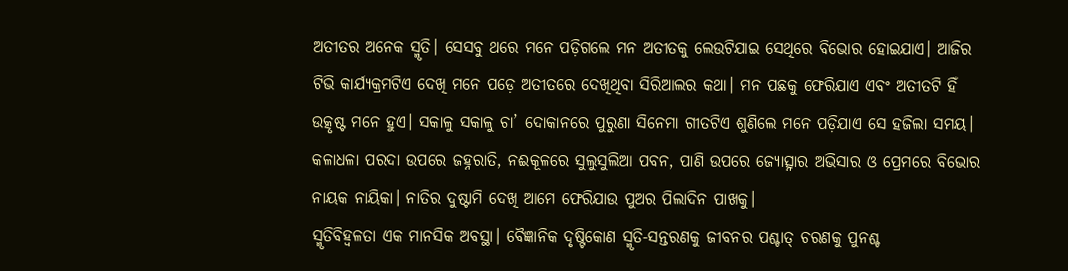ଅତୀତର ଅନେକ ସ୍ମୃତି। ସେସବୁ ଥରେ ମନେ ପଡ଼ିଗଲେ ମନ ଅତୀତକୁ ଲେଉଟିଯାଇ ସେଥିରେ ବିଭୋର ହୋଇଯାଏ। ଆଜିର ଟିଭି କାର୍ଯ୍ୟକ୍ରମଟିଏ ଦେଖି ମନେ ପଡ଼େ ଅତୀତରେ ଦେଖିଥିବା ସିରିଆଲର କଥା। ମନ ପଛକୁ ଫେରିଯାଏ ଏବଂ ଅତୀତଟି ହିଁ ଉତ୍କୃଷ୍ଟ ମନେ ହୁଏ। ସକାଳୁ ସକାଳୁ ଚା’ ଦୋକାନରେ ପୁରୁଣା ସିନେମା ଗୀତଟିଏ ଶୁଣିଲେ ମନେ ପଡ଼ିଯାଏ ସେ ହଜିଲା ସମୟ। କଳାଧଳା ପରଦା ଉପରେ ଜହ୍ନରାତି, ନଈକୂଳରେ ସୁଲୁସୁଲିଆ ପବନ, ପାଣି ଉପରେ ଜ୍ୟୋତ୍ସ୍ନାର ଅଭିସାର ଓ ପ୍ରେମରେ ବିଭୋର ନାୟକ ନାୟିକା। ନାତିର ଦୁଷ୍ଟାମି ଦେଖି ଆମେ ଫେରିଯାଉ ପୁଅର ପିଲାଦିନ ପାଖକୁ।
ସ୍ମୃତିବିହ୍ବଳତା ଏକ ମାନସିକ ଅବସ୍ଥା। ବୈଜ୍ଞାନିକ ଦୃଷ୍ଟିକୋଣ ସ୍ମୃତି-ସନ୍ତରଣକୁ ଜୀବନର ପଶ୍ଚାତ୍ ଚରଣକୁ ପୁନଶ୍ଚ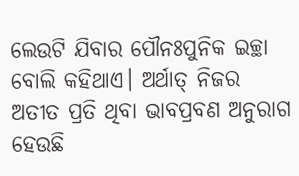ଲେଉଟି ଯିବାର ପୌନଃପୁନିକ ଇଚ୍ଛା ବୋଲି କହିଥାଏ। ଅର୍ଥାତ୍ ନିଜର ଅତୀତ ପ୍ରତି ଥିବା ଭାବପ୍ରବଣ ଅନୁରାଗ ହେଉଛି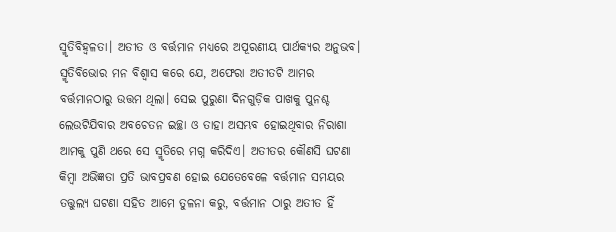ସ୍ମୃତିବିହ୍ବଳତା। ଅତୀତ ଓ ବର୍ତ୍ତମାନ ମଧ୍ୟରେ ଅପୂରଣୀୟ ପାର୍ଥକ୍ୟର ଅନୁଭବ। ସ୍ମୃତିବିଭୋର ମନ ବିଶ୍ବାସ କରେ ଯେ, ଅଫେରା ଅତୀତଟି ଆମର ବର୍ତ୍ତମାନଠାରୁ ଉତ୍ତମ ଥିଲା। ସେଇ ପୁରୁଣା ଦିନଗୁଡ଼ିକ ପାଖକୁ ପୁନଶ୍ଚ ଲେଉଟିଯିବାର ଅବଚେତନ ଇଚ୍ଛା ଓ ତାହା ଅସମ୍ଭବ ହୋଇଥିବାର ନିରାଶା ଆମକୁ ପୁଣି ଥରେ ସେ ସ୍ମୃତିରେ ମଗ୍ନ କରିଦିଏ। ଅତୀତର କୌଣସି ଘଟଣା କିମ୍ବା ଅଭିଜ୍ଞତା ପ୍ରତି ଭାବପ୍ରବଣ ହୋଇ ଯେତେବେଳେ ବର୍ତ୍ତମାନ ସମୟର ତତ୍ତୁଲ୍ୟ ଘଟଣା ସହିତ ଆମେ ତୁଳନା କରୁ, ବର୍ତ୍ତମାନ ଠାରୁ ଅତୀତ ହିଁ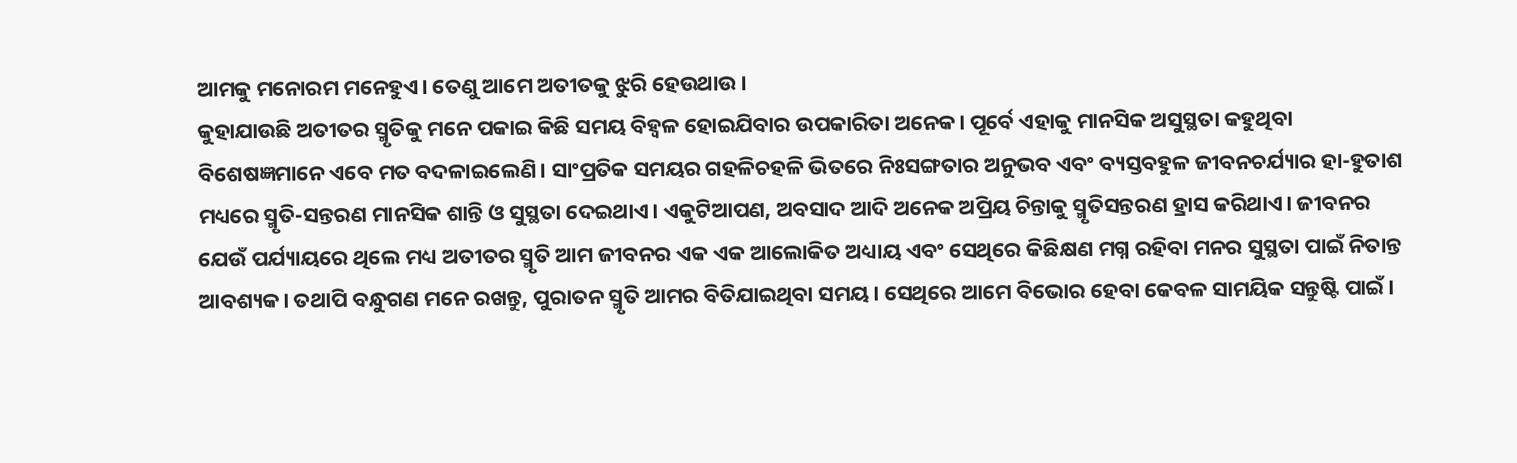ଆମକୁ ମନୋରମ ମନେହୁଏ। ତେଣୁ ଆମେ ଅତୀତକୁ ଝୁରି ହେଉଥାଉ।
କୁହାଯାଉଛି ଅତୀତର ସ୍ମୃତିକୁ ମନେ ପକାଇ କିଛି ସମୟ ବିହ୍ବଳ ହୋଇଯିବାର ଉପକାରିତା ଅନେକ। ପୂର୍ବେ ଏହାକୁ ମାନସିକ ଅସୁସ୍ଥତା କହୁଥିବା ବିଶେଷଜ୍ଞମାନେ ଏବେ ମତ ବଦଳାଇଲେଣି। ସାଂପ୍ରତିକ ସମୟର ଗହଳିଚହଳି ଭିତରେ ନିଃସଙ୍ଗତାର ଅନୁଭବ ଏବଂ ବ୍ୟସ୍ତବହୁଳ ଜୀବନଚର୍ଯ୍ୟାର ହା-ହୁତାଶ ମଧ୍ୟରେ ସ୍ମୃତି-ସନ୍ତରଣ ମାନସିକ ଶାନ୍ତି ଓ ସୁସ୍ଥତା ଦେଇଥାଏ। ଏକୁଟିଆପଣ, ଅବସାଦ ଆଦି ଅନେକ ଅପ୍ରିୟ ଚିନ୍ତାକୁ ସ୍ମୃତିସନ୍ତରଣ ହ୍ରାସ କରିଥାଏ। ଜୀବନର ଯେଉଁ ପର୍ଯ୍ୟାୟରେ ଥିଲେ ମଧ୍ୟ ଅତୀତର ସ୍ମୃତି ଆମ ଜୀବନର ଏକ ଏକ ଆଲୋକିତ ଅଧ୍ୟାୟ ଏବଂ ସେଥିରେ କିଛିକ୍ଷଣ ମଗ୍ନ ରହିବା ମନର ସୁସ୍ଥତା ପାଇଁ ନିତାନ୍ତ ଆବଶ୍ୟକ। ତଥାପି ବନ୍ଧୁଗଣ ମନେ ରଖନ୍ତୁ, ପୁରାତନ ସ୍ମୃତି ଆମର ବିତିଯାଇଥିବା ସମୟ। ସେଥିରେ ଆମେ ବିଭୋର ହେବା କେବଳ ସାମୟିକ ସନ୍ତୁଷ୍ଟି ପାଇଁ।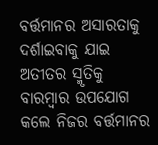ବର୍ତ୍ତମାନର ଅସାରତାକୁ ଦର୍ଶାଇବାକୁ ଯାଇ ଅତୀତର ସ୍ମୃତିକୁ ବାରମ୍ବାର ଉପଯୋଗ କଲେ ନିଜର ବର୍ତ୍ତମାନର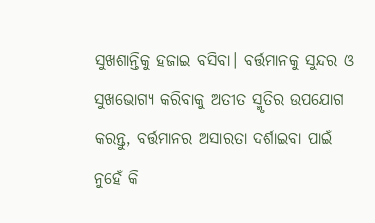ସୁଖଶାନ୍ତିକୁ ହଜାଇ ବସିବା। ବର୍ତ୍ତମାନକୁ ସୁନ୍ଦର ଓ ସୁଖଭୋଗ୍ୟ କରିବାକୁ ଅତୀତ ସ୍ମୃତିର ଉପଯୋଗ କରନ୍ତୁ, ବର୍ତ୍ତମାନର ଅସାରତା ଦର୍ଶାଇବା ପାଇଁ ନୁହେଁ କି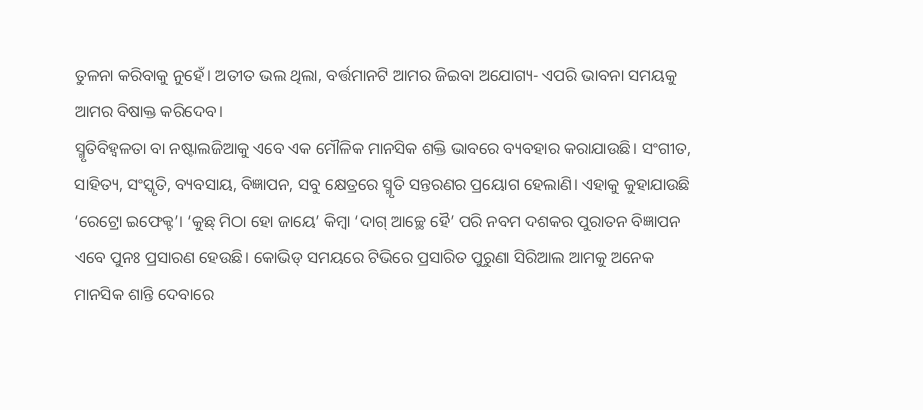ତୁଳନା କରିବାକୁ ନୁହେଁ। ଅତୀତ ଭଲ ଥିଲା, ବର୍ତ୍ତମାନଟି ଆମର ଜିଇବା ଅଯୋଗ୍ୟ- ଏପରି ଭାବନା ସମୟକୁ ଆମର ବିଷାକ୍ତ କରିଦେବ।
ସ୍ମୃତିବିହ୍ବଳତା ବା ନଷ୍ଟାଲଜିଆକୁ ଏବେ ଏକ ମୌଳିକ ମାନସିକ ଶକ୍ତି ଭାବରେ ବ୍ୟବହାର କରାଯାଉଛି। ସଂଗୀତ, ସାହିତ୍ୟ, ସଂସ୍କୃତି, ବ୍ୟବସାୟ, ବିଜ୍ଞାପନ, ସବୁ କ୍ଷେତ୍ରରେ ସ୍ମୃତି ସନ୍ତରଣର ପ୍ରୟୋଗ ହେଲାଣି। ଏହାକୁ କୁହାଯାଉଛି ‘ରେଟ୍ରୋ ଇଫେକ୍ଟ’। ‘କୁଛ୍ ମିଠା ହୋ ଜାୟେ’ କିମ୍ବା ‘ଦାଗ୍ ଆଚ୍ଛେ ହୈ’ ପରି ନବମ ଦଶକର ପୁରାତନ ବିଜ୍ଞାପନ ଏବେ ପୁନଃ ପ୍ରସାରଣ ହେଉଛି। କୋଭିଡ୍ ସମୟରେ ଟିଭିରେ ପ୍ରସାରିତ ପୁରୁଣା ସିରିଆଲ ଆମକୁ ଅନେକ ମାନସିକ ଶାନ୍ତି ଦେବାରେ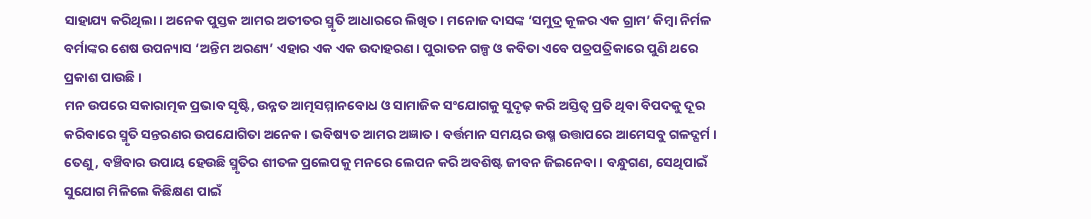ସାହାଯ୍ୟ କରିଥିଲା। ଅନେକ ପୁସ୍ତକ ଆମର ଅତୀତର ସ୍ମୃତି ଆଧାରରେ ଲିଖିତ। ମନୋଜ ଦାସଙ୍କ ‘ସମୁଦ୍ର କୂଳର ଏକ ଗ୍ରାମ’ କିମ୍ବା ନିର୍ମଳ ବର୍ମାଙ୍କର ଶେଷ ଉପନ୍ୟାସ ‘ଅନ୍ତିମ ଅରଣ୍ୟ’ ଏହାର ଏକ ଏକ ଉଦାହରଣ। ପୁରାତନ ଗଳ୍ପ ଓ କବିତା ଏବେ ପତ୍ରପତ୍ରିକାରେ ପୁଣି ଥରେ ପ୍ରକାଶ ପାଉଛି।
ମନ ଉପରେ ସକାରାତ୍ମକ ପ୍ରଭାବ ସୃଷ୍ଟି, ଉନ୍ନତ ଆତ୍ମସମ୍ମାନବୋଧ ଓ ସାମାଜିକ ସଂଯୋଗକୁ ସୁଦୃଢ଼ କରି ଅସ୍ତିତ୍ବ ପ୍ରତି ଥିବା ବିପଦକୁ ଦୂର କରିବାରେ ସ୍ମୃତି ସନ୍ତରଣର ଉପଯୋଗିତା ଅନେକ। ଭବିଷ୍ୟତ ଆମର ଅଜ୍ଞାତ। ବର୍ତ୍ତମାନ ସମୟର ଉଷ୍ମ ଉତ୍ତାପରେ ଆମେସବୁ ଗଳଦ୍ଘର୍ମ। ତେଣୁ, ବଞ୍ଚିବାର ଉପାୟ ହେଉଛି ସ୍ମୃତିର ଶୀତଳ ପ୍ରଲେପକୁ ମନରେ ଲେପନ କରି ଅବଶିଷ୍ଟ ଜୀବନ ଜିଇନେବା। ବନ୍ଧୁଗଣ, ସେଥିପାଇଁ ସୁଯୋଗ ମିଳିଲେ କିଛିକ୍ଷଣ ପାଇଁ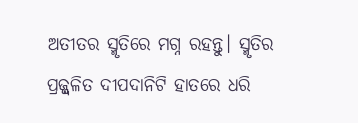ଅତୀତର ସ୍ମୃତିରେ ମଗ୍ନ ରହନ୍ତୁ। ସ୍ମୃତିର ପ୍ରଜ୍ଜ୍ବଳିତ ଦୀପଦାନିଟି ହାତରେ ଧରି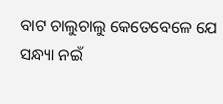ବାଟ ଚାଲୁଚାଲୁ କେତେବେଳେ ଯେ ସନ୍ଧ୍ୟା ନଇଁ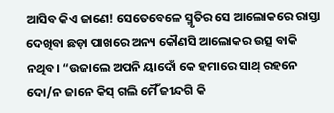ଆସିବ କିଏ ଜାଣେ! ସେତେବେଳେ ସ୍ମୃତିର ସେ ଆଲୋକରେ ରାସ୍ତା ଦେଖିବା ଛଡ଼ା ପାଖରେ ଅନ୍ୟ କୌଣସି ଆଲୋକର ଉତ୍ସ ବାକି ନଥିବ। “ଉଜାଲେ ଅପନି ୟାଦୋଁ କେ ହମାରେ ସାଥ୍ ରହନେ ଦୋ/ନ ଜାନେ କିସ୍ ଗଲି ମୈଁ ଜୀନ୍ଦଗି କି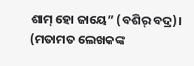ଶାମ୍ ହୋ ଜାୟେ” (ବଶିର୍ ବଦ୍ର)।
(ମତାମତ ଲେଖକଙ୍କ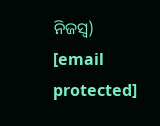ନିଜସ୍ବ)
[email protected]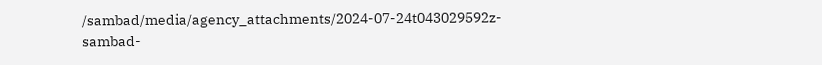/sambad/media/agency_attachments/2024-07-24t043029592z-sambad-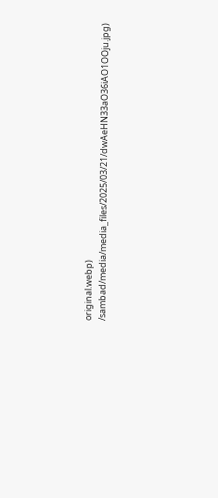original.webp)
/sambad/media/media_files/2025/03/21/dwAeHN33aO36iAO1OOju.jpg)